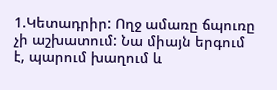1.Կետադրիր: Ողջ ամառը ճպուռը չի աշխատում: Նա միայն երգում է, պարում խաղում և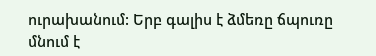ուրախանում: Երբ գալիս է ձմեռը ճպուռը մնում է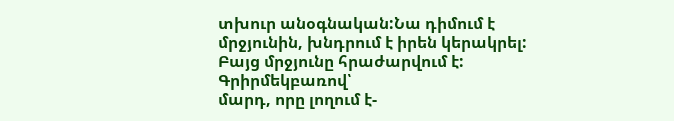տխուր անօգնական:Նա դիմում է մրջյունին, խնդրում է իրեն կերակրել: Բայց մրջյունը հրաժարվում է:
Գրիրմեկբառով՝
մարդ, որը լողում է-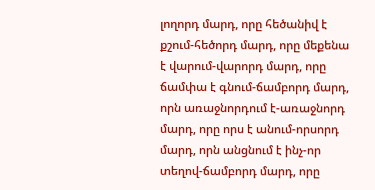լողորդ մարդ, որը հեծանիվ է քշում-հեծորդ մարդ, որը մեքենա է վարում-վարորդ մարդ, որը ճամփա է գնում-ճամբորդ մարդ, որն առաջնորդում է-առաջնորդ մարդ, որը որս է անում-որսորդ մարդ, որն անցնում է ինչ-որ տեղով-ճամբորդ մարդ, որը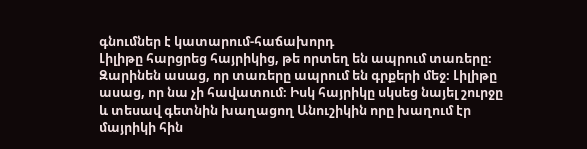գնումներ է կատարում-հաճախորդ
Լիլիթը հարցրեց հայրիկից, թե որտեղ են ապրում տառերը։ Զարինեն ասաց, որ տառերը ապրում են գրքերի մեջ։ Լիլիթը ասաց, որ նա չի հավատում։ Իսկ հայրիկը սկսեց նայել շուրջը և տեսավ գետնին խաղացող Անուշիկին որը խաղում էր մայրիկի հին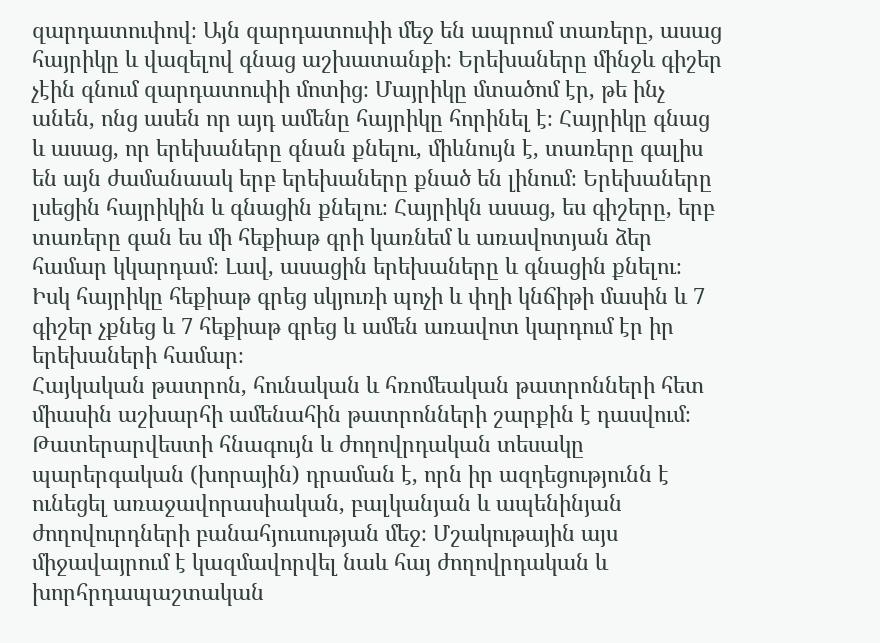զարդատուփով։ Այն զարդատուփի մեջ են ապրում տառերը, ասաց հայրիկը և վազելով գնաց աշխատանքի։ Երեխաները մինջև գիշեր չէին գնում զարդատուփի մոտից։ Մայրիկը մտածոմ էր, թե ինչ անեն, ոնց ասեն որ այդ ամենը հայրիկը հորինել է։ Հայրիկը գնաց և ասաց, որ երեխաները գնան քնելու, միևնույն է, տառերը գալիս են այն ժամանաակ երբ երեխաները քնած են լինում։ Երեխաները լսեցին հայրիկին և գնացին քնելու։ Հայրիկն ասաց, ես գիշերը, երբ տառերը գան ես մի հեքիաթ գրի կառնեմ և առավոտյան ձեր համար կկարդամ։ Լավ, ասացին երեխաները և գնացին քնելու։ Իսկ հայրիկը հեքիաթ գրեց սկյուռի պոչի և փղի կնճիթի մասին և 7 գիշեր չքնեց և 7 հեքիաթ գրեց և ամեն առավոտ կարդում էր իր երեխաների համար։
Հայկական թատրոն, հունական և հռոմեական թատրոնների հետ միասին աշխարհի ամենահին թատրոնների շարքին է դասվում։ Թատերարվեստի հնագույն և ժողովրդական տեսակը պարերգական (խորային) դրաման է, որն իր ազդեցությունն է ունեցել առաջավորասիական, բալկանյան և ապենինյան ժողովուրդների բանահյուսության մեջ։ Մշակութային այս միջավայրում է կազմավորվել նաև հայ ժողովրդական և խորհրդապաշտական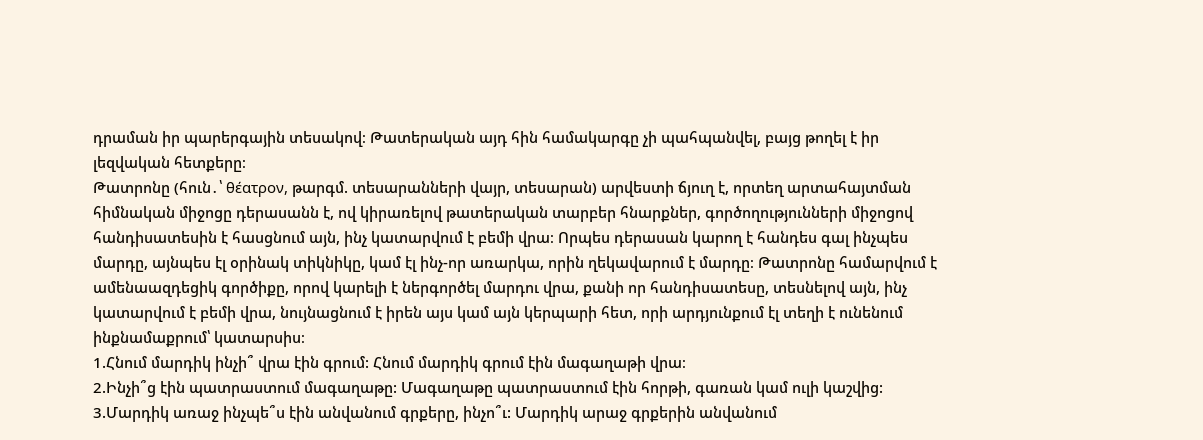դրաման իր պարերգային տեսակով։ Թատերական այդ հին համակարգը չի պահպանվել, բայց թողել է իր լեզվական հետքերը։
Թատրոնը (հուն․՝ θέατρον, թարգմ. տեսարանների վայր, տեսարան) արվեստի ճյուղ է, որտեղ արտահայտման հիմնական միջոցը դերասանն է, ով կիրառելով թատերական տարբեր հնարքներ, գործողությունների միջոցով հանդիսատեսին է հասցնում այն, ինչ կատարվում է բեմի վրա։ Որպես դերասան կարող է հանդես գալ ինչպես մարդը, այնպես էլ օրինակ տիկնիկը, կամ էլ ինչ-որ առարկա, որին ղեկավարում է մարդը։ Թատրոնը համարվում է ամենաազդեցիկ գործիքը, որով կարելի է ներգործել մարդու վրա, քանի որ հանդիսատեսը, տեսնելով այն, ինչ կատարվում է բեմի վրա, նույնացնում է իրեն այս կամ այն կերպարի հետ, որի արդյունքում էլ տեղի է ունենում ինքնամաքրում՝ կատարսիս։
1.Հնում մարդիկ ինչի՞ վրա էին գրում: Հնում մարդիկ գրում էին մագաղաթի վրա։
2.Ինչի՞ց էին պատրաստում մագաղաթը: Մագաղաթը պատրաստում էին հորթի, գառան կամ ուլի կաշվից:
3.Մարդիկ առաջ ինչպե՞ս էին անվանում գրքերը, ինչո՞ւ: Մարդիկ արաջ գրքերին անվանում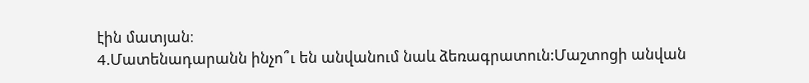էին մատյան։
4.Մատենադարանն ինչո՞ւ են անվանում նաև ձեռագրատուն:Մաշտոցի անվան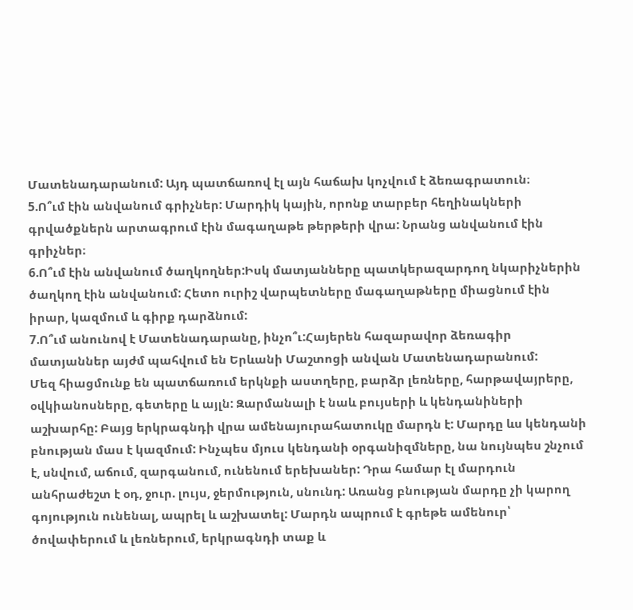Մատենադարանում: Այդ պատճառով էլ այն հաճախ կոչվում է ձեռագրատուն։
5.Ո՞ւմ էին անվանում գրիչներ: Մարդիկ կային, որոնք տարբեր հեղինակների գրվածքներն արտագրում էին մագաղաթե թերթերի վրա: Նրանց անվանում էին գրիչներ։
6.Ո՞ւմ էին անվանում ծաղկողներ:Իսկ մատյանները պատկերազարդող նկարիչներին ծաղկող էին անվանում: Հետո ուրիշ վարպետները մագաղաթները միացնում էին իրար, կազմում և գիրք դարձնում:
7.Ո՞ւմ անունով է Մատենադարանը, ինչո՞ւ:Հայերեն հազարավոր ձեռագիր մատյաններ այժմ պահվում են Երևանի Մաշտոցի անվան Մատենադարանում:
Մեզ հիացմունք են պատճառում երկնքի աստղերը, բարձր լեռները, հարթավայրերը, օվկիանոսները, գետերը և այլն: Զարմանալի է նաև բույսերի և կենդանիների աշխարհը: Բայց երկրագնդի վրա ամենայուրահատուկը մարդն է: Մարդը ևս կենդանի բնության մաս է կազմում: Ինչպես մյուս կենդանի օրգանիզմները, նա նույնպես շնչում է, սնվում, աճում, զարգանում, ունենում երեխաներ: Դրա համար էլ մարդուն անհրաժեշտ է օդ, ջուր. լույս, ջերմություն, սնունդ: Առանց բնության մարդը չի կարող գոյություն ունենալ, ապրել և աշխատել: Մարդն ապրում է գրեթե ամենուր՝ ծովափերում և լեռներում, երկրագնդի տաք և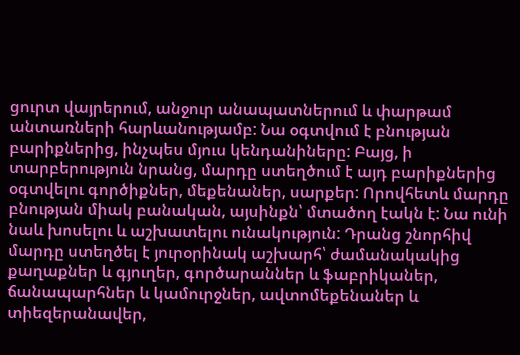ցուրտ վայրերում, անջուր անապատներում և փարթամ անտառների հարևանությամբ: Նա օգտվում է բնության բարիքներից, ինչպես մյուս կենդանիները: Բայց, ի տարբերություն նրանց, մարդը ստեղծում է այդ բարիքներից օգտվելու գործիքներ, մեքենաներ, սարքեր: Որովհետև մարդը բնության միակ բանական, այսինքն՝ մտածող էակն է: Նա ունի նաև խոսելու և աշխատելու ունակություն: Դրանց շնորհիվ մարդը ստեղծել է յուրօրինակ աշխարհ՝ ժամանակակից քաղաքներ և գյուղեր, գործարաններ և ֆաբրիկաներ, ճանապարհներ և կամուրջներ, ավտոմեքենաներ և տիեզերանավեր,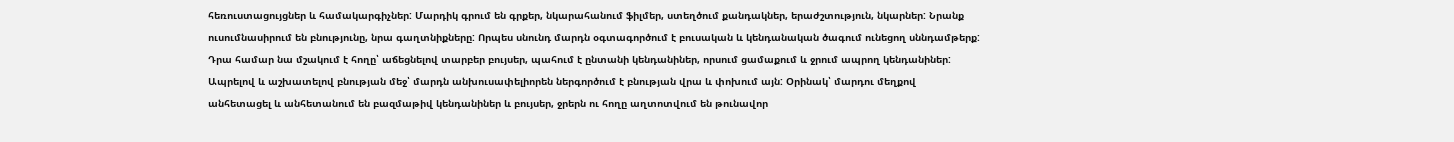հեռուստացույցներ և համակարգիչներ: Մարդիկ գրում են գրքեր, նկարահանում ֆիլմեր, ստեղծում քանդակներ, երաժշտություն, նկարներ: Նրանք ուսումնասիրում են բնությունը, նրա գաղտնիքները: Որպես սնունդ մարդն օգտագործում է բուսական և կենդանական ծագում ունեցող սննդամթերք: Դրա համար նա մշակում է հողը՝ աճեցնելով տարբեր բույսեր, պահում է ընտանի կենդանիներ, որսում ցամաքում և ջրում ապրող կենդանիներ: Ապրելով և աշխատելով բնության մեջ՝ մարդն անխուսափելիորեն ներգործում է բնության վրա և փոխում այն: Օրինակ՝ մարդու մեղքով անհետացել և անհետանում են բազմաթիվ կենդանիներ և բույսեր, ջրերն ու հողը աղտոտվում են թունավոր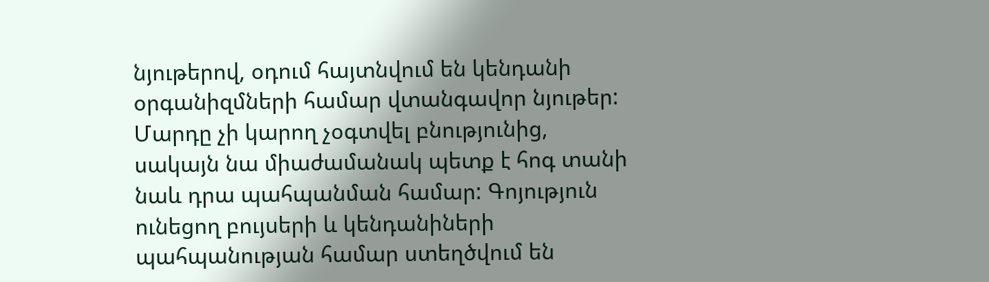նյութերով, օդում հայտնվում են կենդանի օրգանիզմների համար վտանգավոր նյութեր: Մարդը չի կարող չօգտվել բնությունից, սակայն նա միաժամանակ պետք է հոգ տանի նաև դրա պահպանման համար: Գոյություն ունեցող բույսերի և կենդանիների պահպանության համար ստեղծվում են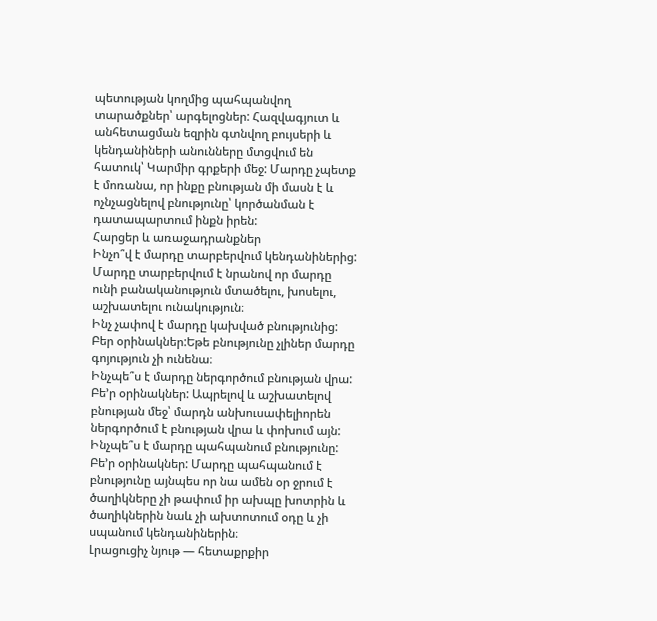պետության կողմից պահպանվող տարածքներ՝ արգելոցներ: Հազվագյուտ և անհետացման եզրին գտնվող բույսերի և կենդանիների անունները մտցվում են հատուկ՝ Կարմիր գրքերի մեջ: Մարդը չպետք է մոռանա, որ ինքը բնության մի մասն է և ոչնչացնելով բնությունը՝ կործանման է դատապարտում ինքն իրեն:
Հարցեր և առաջադրանքներ
Ինչո՞վ է մարդը տարբերվում կենդանիներից: Մարդը տարբերվում է նրանով որ մարդը ունի բանականություն մտածելու, խոսելու, աշխատելու ունակություն։
Ինչ չափով է մարդը կախված բնությունից: Բեր օրինակներ:Եթե բնությունը չլիներ մարդը գոյություն չի ունենա։
Ինչպե՞ս է մարդը ներգործում բնության վրա: Բե’ր օրինակներ: Ապրելով և աշխատելով բնության մեջ՝ մարդն անխուսափելիորեն ներգործում է բնության վրա և փոխում այն:
Ինչպե՞ս է մարդը պահպանում բնությունը: Բե’ր օրինակներ: Մարդը պահպանում է բնությունը այնպես որ նա ամեն օր ջրում է ծաղիկները չի թափում իր ախպը խոտրին և ծաղիկներին նաև չի ախտոտում օդը և չի սպանում կենդանիներին։
Լրացուցիչ նյութ — հետաքրքիր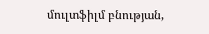մուլտֆիլմ բնության,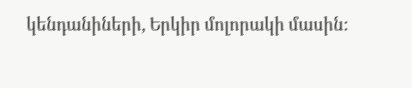կենդանիների, Երկիր մոլորակի մասին: